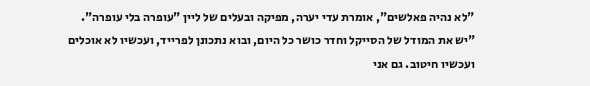"לא נהיה פאלשים", אומרת עדי יערה, מפיקה ובעלים של ליין "עופרה בלי עופרה". "יש את המודל של הסייקל וחדר כושר כל היום, ובוא נתכונן לפרייד, ועכשיו לא אוכלים ועכשיו חיטוב. גם אני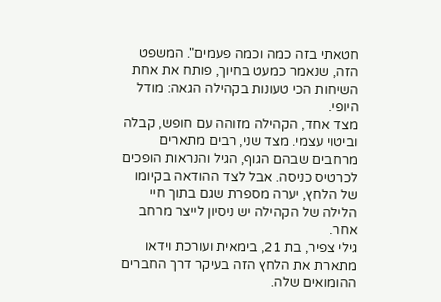חטאתי בזה כמה וכמה פעמים". המשפט הזה, שנאמר כמעט בחיוך, פותח את אחת השיחות הכי טעונות בקהילה הגאה: מודל היופי.
מצד אחד, הקהילה מזוהה עם חופש, קבלה וביטוי עצמי. מצד שני, רבים מתארים מרחבים שבהם הגוף, הגיל והנראות הופכים לכרטיס כניסה. אבל לצד ההודאה בקיומו של הלחץ, יערה מספרת שגם בתוך חיי הלילה של הקהילה יש ניסיון לייצר מרחב אחר.
גילי צפיר, בת 21, בימאית ועורכת וידאו מתארת את הלחץ הזה בעיקר דרך החברים ההומואים שלה.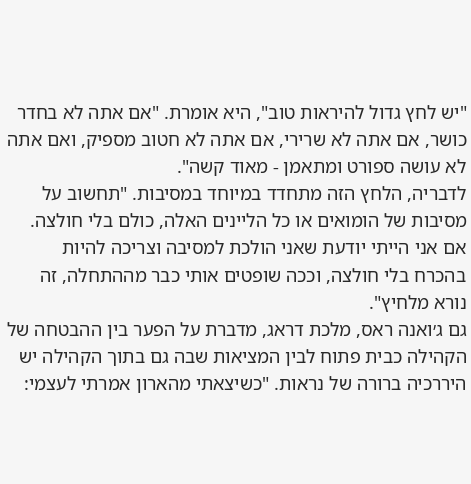"יש לחץ גדול להיראות טוב", היא אומרת. "אם אתה לא בחדר כושר, אם אתה לא שרירי, אם אתה לא חטוב מספיק, ואם אתה לא עושה ספורט ומתאמן - מאוד קשה".
לדבריה, הלחץ הזה מתחדד במיוחד במסיבות. "תחשוב על מסיבות של הומואים או כל הליינים האלה, כולם בלי חולצה. אם אני הייתי יודעת שאני הולכת למסיבה וצריכה להיות בהכרח בלי חולצה, וככה שופטים אותי כבר מההתחלה, זה נורא מלחיץ".
גם ג׳ואנה ראס, מלכת דראג, מדברת על הפער בין ההבטחה של הקהילה כבית פתוח לבין המציאות שבה גם בתוך הקהילה יש היררכיה ברורה של נראות. "כשיצאתי מהארון אמרתי לעצמי: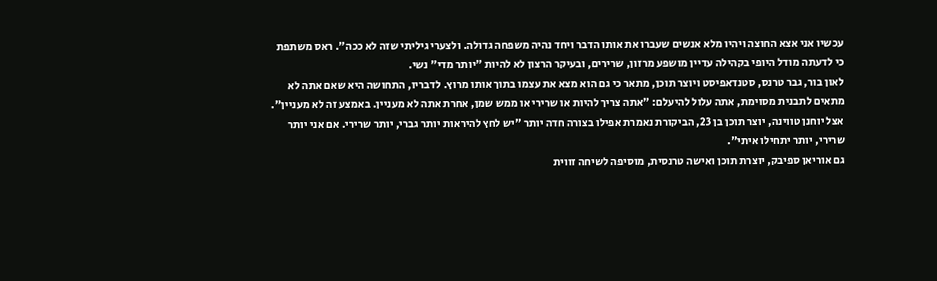עכשיו אני אצא החוצה ויהיו מלא אנשים שעברו את אותו הדבר ויחד נהיה משפחה גדולה. ולצערי גיליתי שזה לא ככה". ראס משתפת כי לדעתה מודל היופי בקהילה עדיין מושפע מרזון, שרירים, ובעיקר הרצון לא להיות "יותר מדי" נשי.
לאון בור, גבר טרנס, סטנדאפיסט ויוצר תוכן, מתאר כי גם הוא מצא את עצמו בתוך אותו מרוץ. לדבריו, התחושה היא שאם אתה לא מתאים לתבנית מסוימת, אתה עלול להיעלם: "אתה צריך להיות או שרירי או ממש שמן, אחרת אתה לא מעניין. באמצע זה לא מעניין".
אצל יוחנן טווינה, יוצר תוכן בן 23, הביקורת נאמרת אפילו בצורה חדה יותר "יש לחץ להיראות יותר גברי, יותר שרירי. אם אני יותר שרירי, יותר יתחילו איתי".
גם אוריאן ספיבק, יוצרת תוכן ואישה טרנסית, מוסיפה לשיחה זווית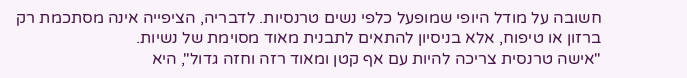חשובה על מודל היופי שמופעל כלפי נשים טרנסיות. לדבריה, הציפייה אינה מסתכמת רק ברזון או טיפוח, אלא בניסיון להתאים לתבנית מאוד מסוימת של נשיות.
"אישה טרנסית צריכה להיות עם אף קטן ומאוד רזה וחזה גדול", היא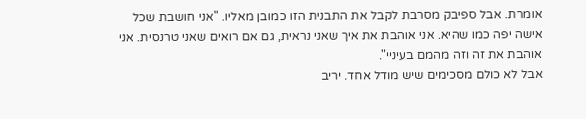אומרת. אבל ספיבק מסרבת לקבל את התבנית הזו כמובן מאליו. "אני חושבת שכל אישה יפה כמו שהיא. אני אוהבת את איך שאני נראית, גם אם רואים שאני טרנסית. אני אוהבת את זה וזה מהמם בעיניי".
אבל לא כולם מסכימים שיש מודל אחד. יריב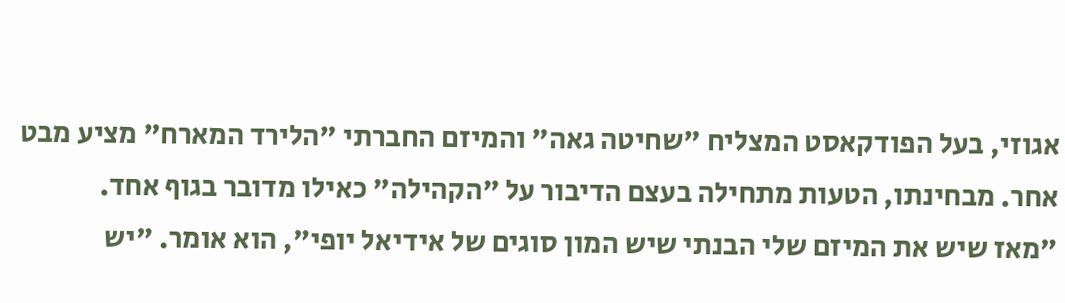אגוזי, בעל הפודקאסט המצליח "שחיטה גאה" והמיזם החברתי "הלירד המארח" מציע מבט אחר. מבחינתו, הטעות מתחילה בעצם הדיבור על "הקהילה" כאילו מדובר בגוף אחד.
"מאז שיש את המיזם שלי הבנתי שיש המון סוגים של אידיאל יופי", הוא אומר. "יש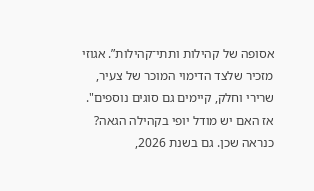אסופה של קהילות ותתי־קהילות”. אגוזי מזכיר שלצד הדימוי המוכר של צעיר, שרירי וחלק, קיימים גם סוגים נוספים".
אז האם יש מודל יופי בקהילה הגאה? כנראה שכן. גם בשנת 2026,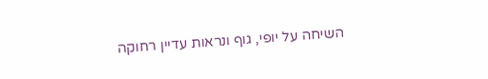השיחה על יופי, גוף ונראות עדיין רחוקה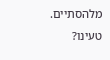מלהסתיים.
טעינו?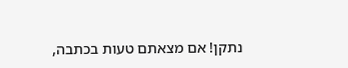נתקן! אם מצאתם טעות בכתבה,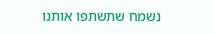נשמח שתשתפו אותנו